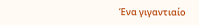Ένα γιγαντιαίο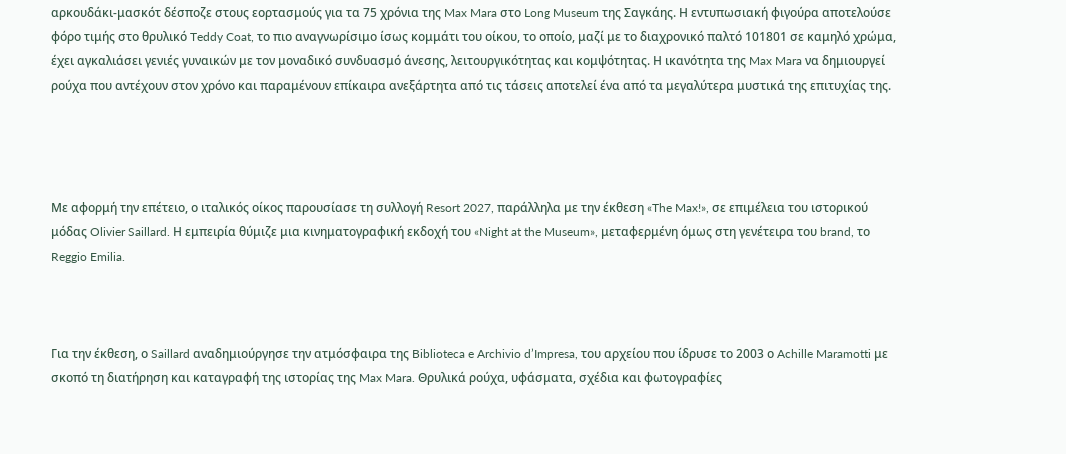αρκουδάκι-μασκότ δέσποζε στους εορτασμούς για τα 75 χρόνια της Max Mara στο Long Museum της Σαγκάης. Η εντυπωσιακή φιγούρα αποτελούσε φόρο τιμής στο θρυλικό Teddy Coat, το πιο αναγνωρίσιμο ίσως κομμάτι του οίκου, το οποίο, μαζί με το διαχρονικό παλτό 101801 σε καμηλό χρώμα, έχει αγκαλιάσει γενιές γυναικών με τον μοναδικό συνδυασμό άνεσης, λειτουργικότητας και κομψότητας. Η ικανότητα της Max Mara να δημιουργεί ρούχα που αντέχουν στον χρόνο και παραμένουν επίκαιρα ανεξάρτητα από τις τάσεις αποτελεί ένα από τα μεγαλύτερα μυστικά της επιτυχίας της.




Με αφορμή την επέτειο, ο ιταλικός οίκος παρουσίασε τη συλλογή Resort 2027, παράλληλα με την έκθεση «The Max!», σε επιμέλεια του ιστορικού μόδας Olivier Saillard. Η εμπειρία θύμιζε μια κινηματογραφική εκδοχή του «Night at the Museum», μεταφερμένη όμως στη γενέτειρα του brand, το Reggio Emilia.



Για την έκθεση, ο Saillard αναδημιούργησε την ατμόσφαιρα της Biblioteca e Archivio d’Impresa, του αρχείου που ίδρυσε το 2003 ο Achille Maramotti με σκοπό τη διατήρηση και καταγραφή της ιστορίας της Max Mara. Θρυλικά ρούχα, υφάσματα, σχέδια και φωτογραφίες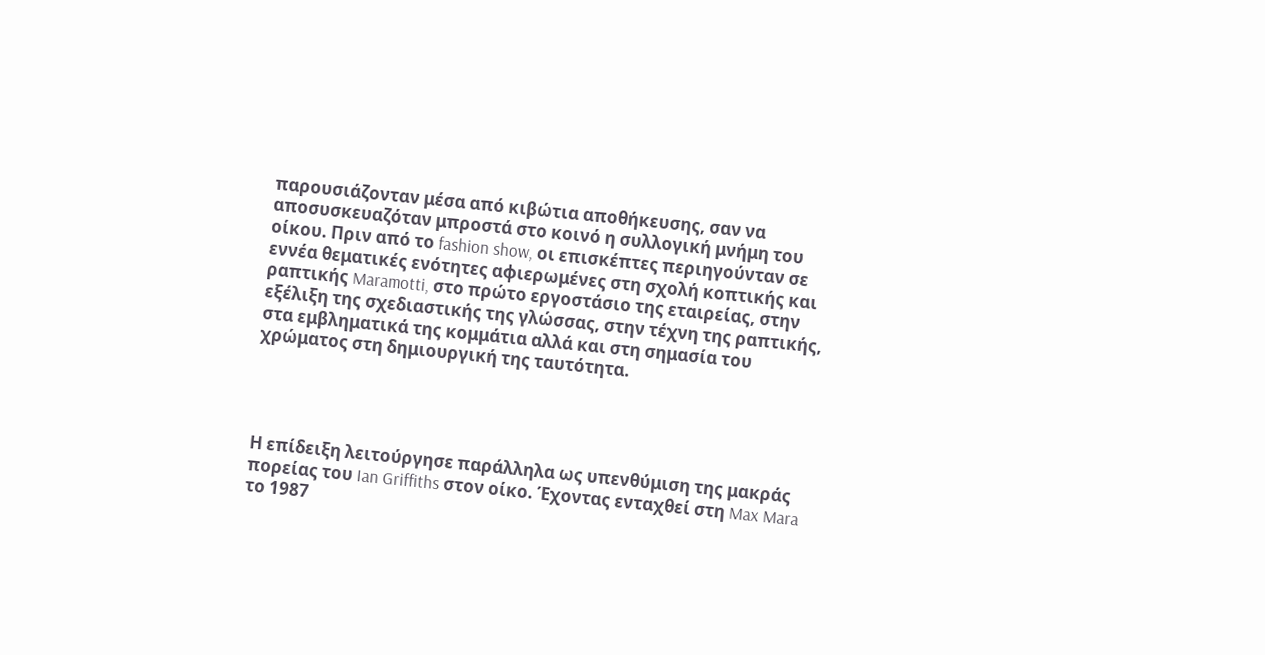παρουσιάζονταν μέσα από κιβώτια αποθήκευσης, σαν να αποσυσκευαζόταν μπροστά στο κοινό η συλλογική μνήμη του οίκου. Πριν από το fashion show, οι επισκέπτες περιηγούνταν σε εννέα θεματικές ενότητες αφιερωμένες στη σχολή κοπτικής και ραπτικής Maramotti, στο πρώτο εργοστάσιο της εταιρείας, στην εξέλιξη της σχεδιαστικής της γλώσσας, στην τέχνη της ραπτικής, στα εμβληματικά της κομμάτια αλλά και στη σημασία του χρώματος στη δημιουργική της ταυτότητα.




Η επίδειξη λειτούργησε παράλληλα ως υπενθύμιση της μακράς πορείας του Ian Griffiths στον οίκο. Έχοντας ενταχθεί στη Max Mara το 1987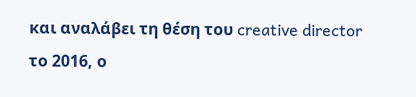και αναλάβει τη θέση του creative director το 2016, ο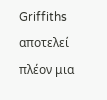Griffiths αποτελεί πλέον μια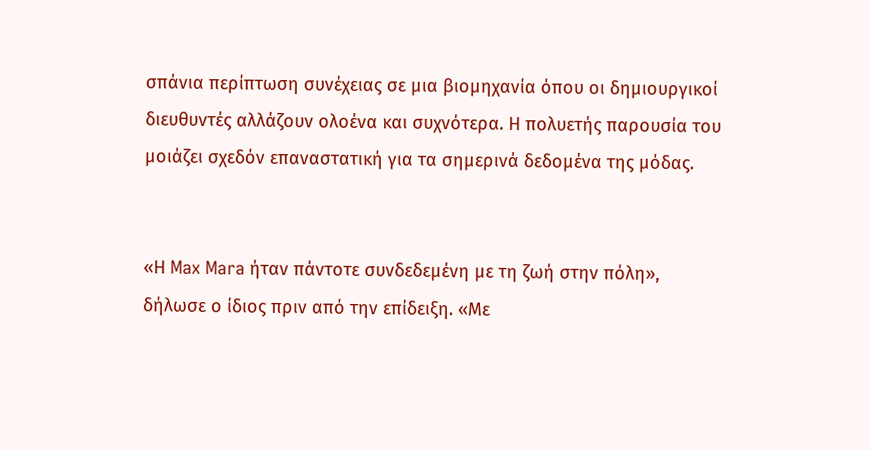σπάνια περίπτωση συνέχειας σε μια βιομηχανία όπου οι δημιουργικοί διευθυντές αλλάζουν ολοένα και συχνότερα. Η πολυετής παρουσία του μοιάζει σχεδόν επαναστατική για τα σημερινά δεδομένα της μόδας.


«Η Max Mara ήταν πάντοτε συνδεδεμένη με τη ζωή στην πόλη», δήλωσε ο ίδιος πριν από την επίδειξη. «Με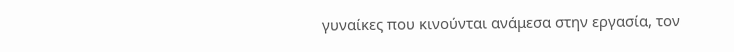γυναίκες που κινούνται ανάμεσα στην εργασία, τον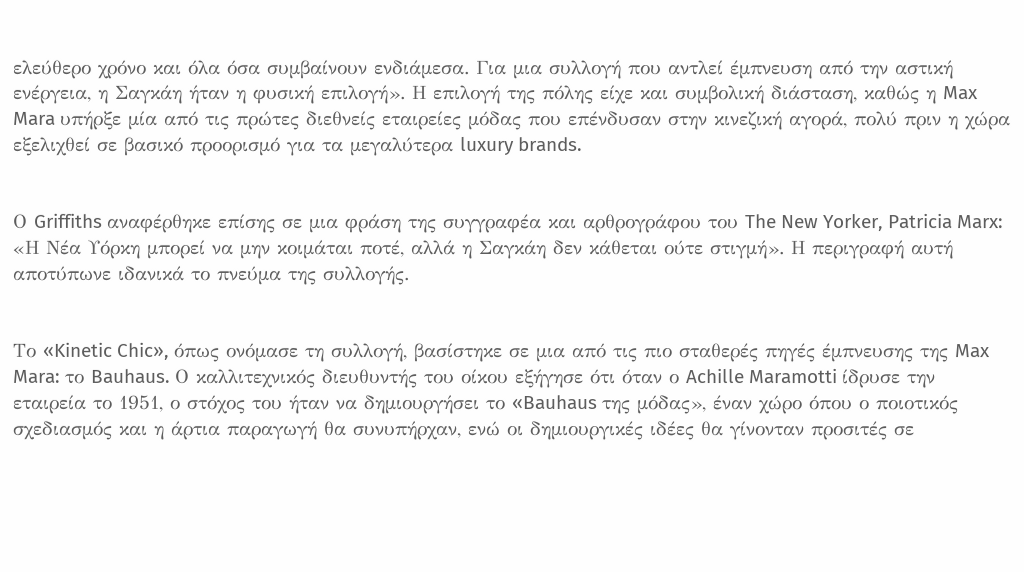ελεύθερο χρόνο και όλα όσα συμβαίνουν ενδιάμεσα. Για μια συλλογή που αντλεί έμπνευση από την αστική ενέργεια, η Σαγκάη ήταν η φυσική επιλογή». Η επιλογή της πόλης είχε και συμβολική διάσταση, καθώς η Max Mara υπήρξε μία από τις πρώτες διεθνείς εταιρείες μόδας που επένδυσαν στην κινεζική αγορά, πολύ πριν η χώρα εξελιχθεί σε βασικό προορισμό για τα μεγαλύτερα luxury brands.


Ο Griffiths αναφέρθηκε επίσης σε μια φράση της συγγραφέα και αρθρογράφου του The New Yorker, Patricia Marx: «Η Νέα Υόρκη μπορεί να μην κοιμάται ποτέ, αλλά η Σαγκάη δεν κάθεται ούτε στιγμή». Η περιγραφή αυτή αποτύπωνε ιδανικά το πνεύμα της συλλογής.


Το «Kinetic Chic», όπως ονόμασε τη συλλογή, βασίστηκε σε μια από τις πιο σταθερές πηγές έμπνευσης της Max Mara: το Bauhaus. Ο καλλιτεχνικός διευθυντής του οίκου εξήγησε ότι όταν ο Achille Maramotti ίδρυσε την εταιρεία το 1951, ο στόχος του ήταν να δημιουργήσει το «Bauhaus της μόδας», έναν χώρο όπου ο ποιοτικός σχεδιασμός και η άρτια παραγωγή θα συνυπήρχαν, ενώ οι δημιουργικές ιδέες θα γίνονταν προσιτές σε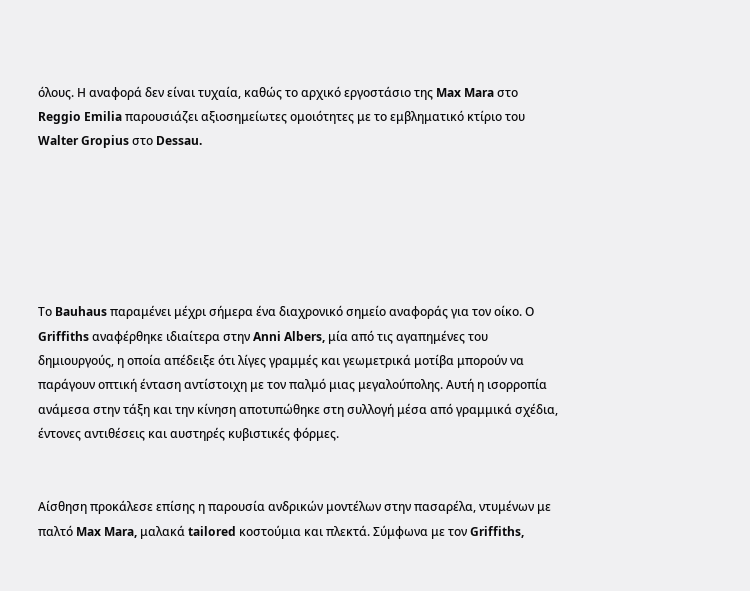όλους. Η αναφορά δεν είναι τυχαία, καθώς το αρχικό εργοστάσιο της Max Mara στο Reggio Emilia παρουσιάζει αξιοσημείωτες ομοιότητες με το εμβληματικό κτίριο του Walter Gropius στο Dessau.






Το Bauhaus παραμένει μέχρι σήμερα ένα διαχρονικό σημείο αναφοράς για τον οίκο. Ο Griffiths αναφέρθηκε ιδιαίτερα στην Anni Albers, μία από τις αγαπημένες του δημιουργούς, η οποία απέδειξε ότι λίγες γραμμές και γεωμετρικά μοτίβα μπορούν να παράγουν οπτική ένταση αντίστοιχη με τον παλμό μιας μεγαλούπολης. Αυτή η ισορροπία ανάμεσα στην τάξη και την κίνηση αποτυπώθηκε στη συλλογή μέσα από γραμμικά σχέδια, έντονες αντιθέσεις και αυστηρές κυβιστικές φόρμες.


Αίσθηση προκάλεσε επίσης η παρουσία ανδρικών μοντέλων στην πασαρέλα, ντυμένων με παλτό Max Mara, μαλακά tailored κοστούμια και πλεκτά. Σύμφωνα με τον Griffiths,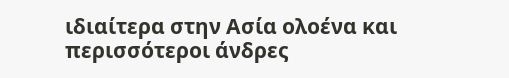ιδιαίτερα στην Ασία ολοένα και περισσότεροι άνδρες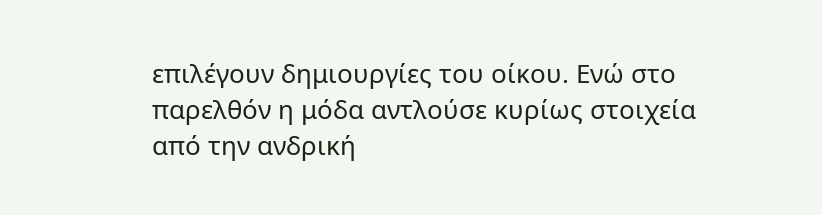επιλέγουν δημιουργίες του οίκου. Ενώ στο παρελθόν η μόδα αντλούσε κυρίως στοιχεία από την ανδρική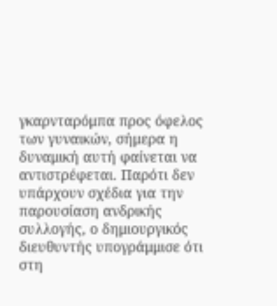γκαρνταρόμπα προς όφελος των γυναικών, σήμερα η δυναμική αυτή φαίνεται να αντιστρέφεται. Παρότι δεν υπάρχουν σχέδια για την παρουσίαση ανδρικής συλλογής, ο δημιουργικός διευθυντής υπογράμμισε ότι στη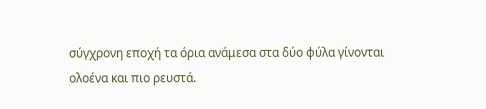σύγχρονη εποχή τα όρια ανάμεσα στα δύο φύλα γίνονται ολοένα και πιο ρευστά.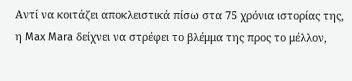Αντί να κοιτάζει αποκλειστικά πίσω στα 75 χρόνια ιστορίας της, η Max Mara δείχνει να στρέφει το βλέμμα της προς το μέλλον,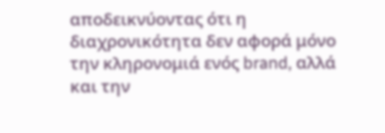αποδεικνύοντας ότι η διαχρονικότητα δεν αφορά μόνο την κληρονομιά ενός brand, αλλά και την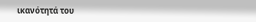ικανότητά του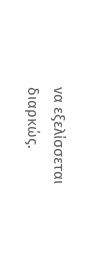να εξελίσσεται διαρκώς.